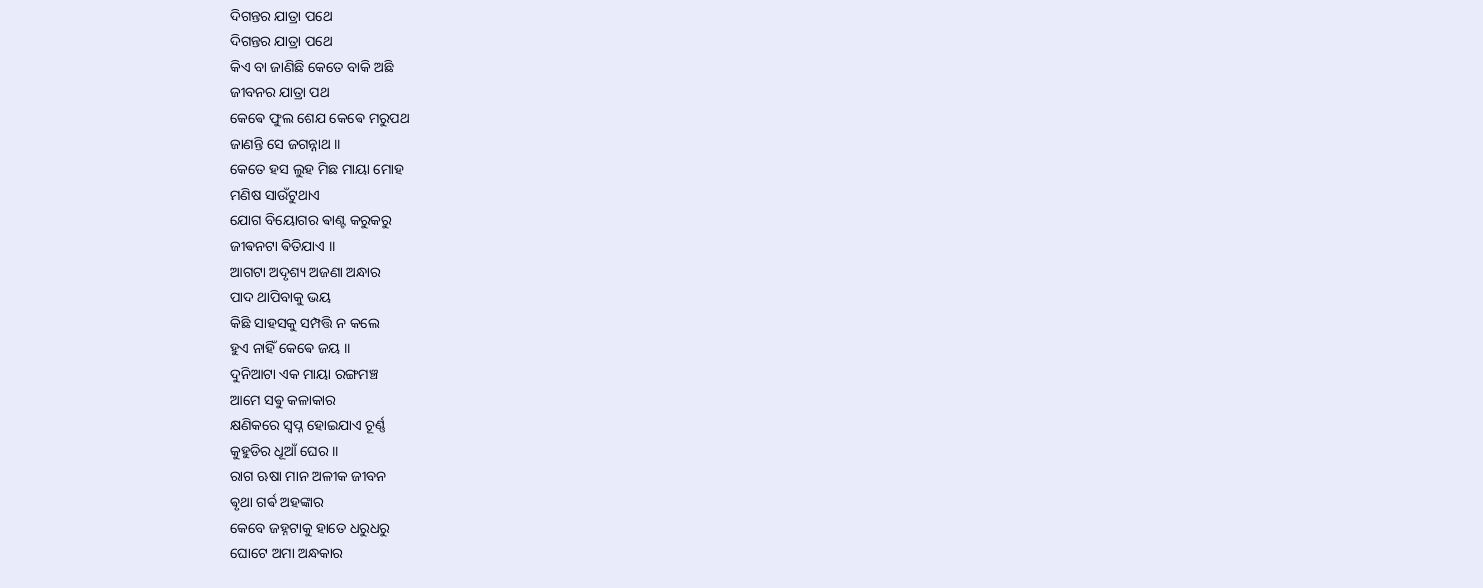ଦିଗନ୍ତର ଯାତ୍ରା ପଥେ
ଦିଗନ୍ତର ଯାତ୍ରା ପଥେ
କିଏ ବା ଜାଣିଛି କେତେ ବାକି ଅଛି
ଜୀବନର ଯାତ୍ରା ପଥ
କେଵେ ଫୁଲ ଶେଯ କେଵେ ମରୁପଥ
ଜାଣନ୍ତି ସେ ଜଗନ୍ନାଥ ।।
କେତେ ହସ ଲୁହ ମିଛ ମାୟା ମୋହ
ମଣିଷ ସାଉଁଟୁଥାଏ
ଯୋଗ ବିୟୋଗର ଵାଣ୍ଟ କରୁକରୁ
ଜୀଵନଟା ଵିତିଯାଏ ।।
ଆଗଟା ଅଦୃଶ୍ୟ ଅଜଣା ଅନ୍ଧାର
ପାଦ ଥାପିବାକୁ ଭୟ
କିଛି ସାହସକୁ ସମ୍ପତ୍ତି ନ କଲେ
ହୁଏ ନାହିଁ କେଵେ ଜୟ ।।
ଦୁନିଆଟା ଏକ ମାୟା ରଙ୍ଗମଞ୍ଚ
ଆମେ ସଵୁ କଳାକାର
କ୍ଷଣିକରେ ସ୍ବପ୍ନ ହୋଇଯାଏ ଚୂର୍ଣ୍ଣ
କୁହୁଡିର ଧୂଆଁ ଘେର ।।
ରାଗ ଋଷା ମାନ ଅଳୀକ ଜୀବନ
ଵୃଥା ଗର୍ଵ ଅହଙ୍କାର
କେବେ ଜହ୍ନଟାକୁ ହାତେ ଧରୁଧରୁ
ଘୋଟେ ଅମା ଅନ୍ଧକାର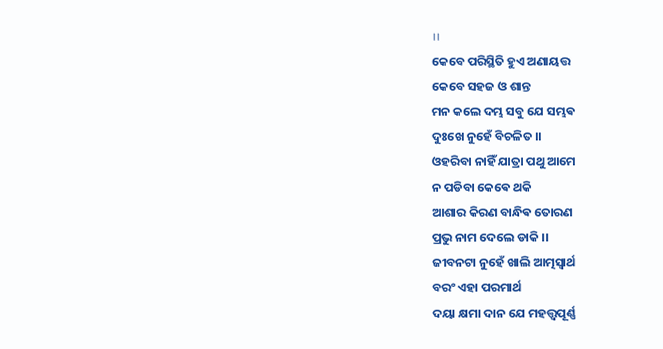।।
କେବେ ପରିସ୍ଥିତି ହୁଏ ଅଣାୟତ୍ତ
କେବେ ସହଜ ଓ ଶାନ୍ତ
ମନ କଲେ ଦମ୍ଭ ସବୁ ଯେ ସମ୍ଭଵ
ଦୁଃଖେ ନୁହେଁ ବିଚଳିତ ।।
ଓହରିବା ନାହିଁ ଯାତ୍ରା ପଥୁ ଆମେ
ନ ପଡିବା କେଵେ ଥକି
ଆଶାର କିରଣ ବାନ୍ଧିଵ ତୋରଣ
ପ୍ରଭୁ ନାମ ଦେଲେ ଡାକି ।।
ଜୀବନଟା ନୁହେଁ ଖାଲି ଆତ୍ମସ୍ଵାର୍ଥ
ବରଂ ଏହା ପରମାର୍ଥ
ଦୟା କ୍ଷମା ଦାନ ଯେ ମହତ୍ତ୍ୱପୂର୍ଣ୍ଣ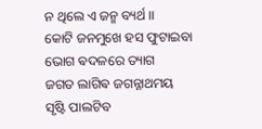ନ ଥିଲେ ଏ ଜନ୍ମ ବ୍ୟର୍ଥ ।।
କୋଟି ଜନମୁଖେ ହସ ଫୁଟାଇବା
ଭୋଗ ଵଦଳରେ ତ୍ୟାଗ
ଜଗତ ଲାଗିଵ ଜଗନ୍ନାଥମୟ
ସୃଷ୍ଟି ପାଲଟିବ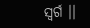ସ୍ଵର୍ଗ ।।